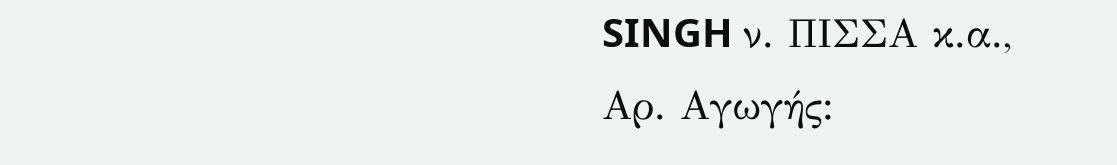SINGH ν. ΠΙΣΣΑ κ.α., Αρ. Αγωγής: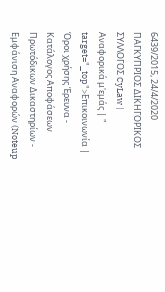6439/2015, 24/4/2020 ΠΑΓΚΥΠΡΙΟΣ ΔΙΚΗΓΟΡΙΚΟΣ ΣΥΛΛΟΓΟΣ CyLaw | Αναφορικά μ'εμάς | " target="_top">Επικοινωνία | Όροι χρήσης Έρευνα - Κατάλογος Αποφάσεων Πρωτόδικων Δικαστηρίων - Εμφάνιση Αναφορών (Noteup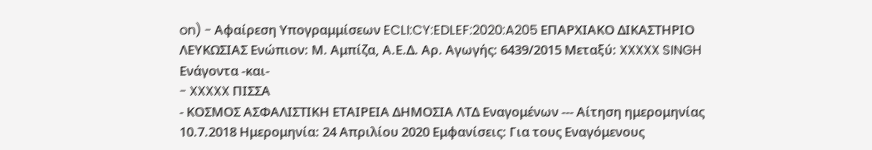on) - Αφαίρεση Υπογραμμίσεων ECLI:CY:EDLEF:2020:A205 ΕΠΑΡΧΙΑΚΟ ΔΙΚΑΣΤΗΡΙΟ ΛΕΥΚΩΣΙΑΣ Ενώπιον: Μ. Αμπίζα, Α.Ε.Δ. Αρ. Αγωγής: 6439/2015 Μεταξύ: XXXXX SINGH Ενάγοντα -και-
- XXXXX ΠΙΣΣΑ
- ΚΟΣΜΟΣ ΑΣΦΑΛΙΣΤΙΚΗ ΕΤΑΙΡΕΙΑ ΔΗΜΟΣΙΑ ΛΤΔ Εναγομένων --- Αίτηση ημερομηνίας 10.7.2018 Ημερομηνία: 24 Απριλίου 2020 Εμφανίσεις: Για τους Εναγόμενους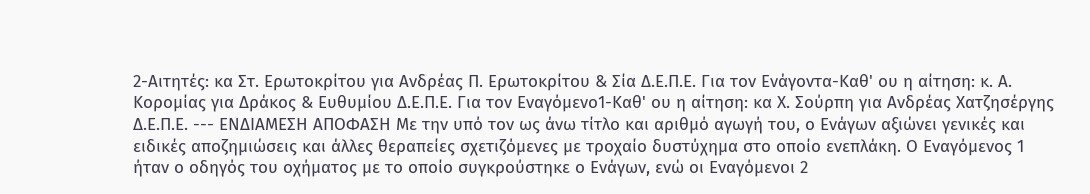2-Αιτητές: κα Στ. Ερωτοκρίτου για Ανδρέας Π. Ερωτοκρίτου & Σία Δ.Ε.Π.Ε. Για τον Ενάγοντα-Καθ' ου η αίτηση: κ. Α. Κορομίας για Δράκος & Ευθυμίου Δ.Ε.Π.Ε. Για τον Εναγόμενο1-Καθ' ου η αίτηση: κα Χ. Σούρπη για Ανδρέας Χατζησέργης Δ.Ε.Π.Ε. --- ΕΝΔΙΑΜΕΣΗ ΑΠΟΦΑΣΗ Με την υπό τον ως άνω τίτλο και αριθμό αγωγή του, ο Ενάγων αξιώνει γενικές και ειδικές αποζημιώσεις και άλλες θεραπείες σχετιζόμενες με τροχαίο δυστύχημα στο οποίο ενεπλάκη. Ο Εναγόμενος 1 ήταν ο οδηγός του οχήματος με το οποίο συγκρούστηκε ο Ενάγων, ενώ οι Εναγόμενοι 2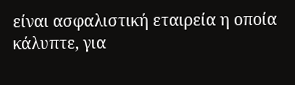είναι ασφαλιστική εταιρεία η οποία κάλυπτε, για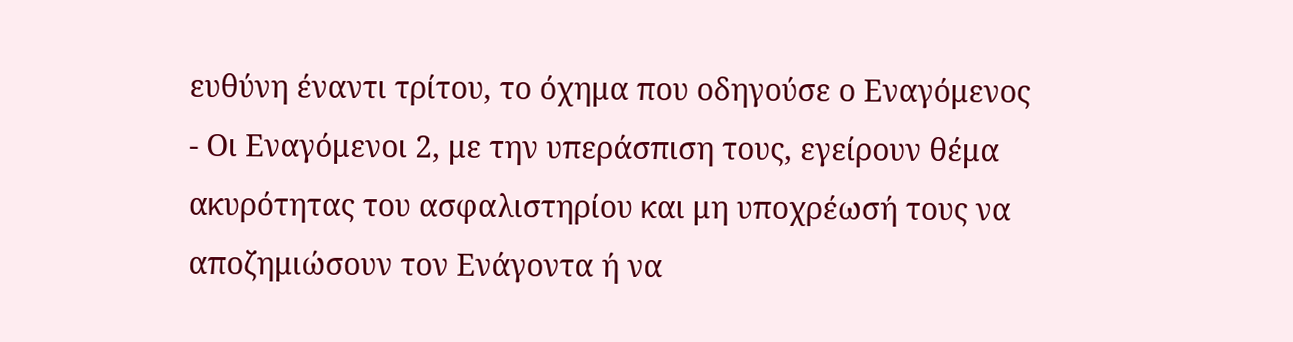ευθύνη έναντι τρίτου, το όχημα που οδηγούσε ο Εναγόμενος
- Οι Εναγόμενοι 2, με την υπεράσπιση τους, εγείρουν θέμα ακυρότητας του ασφαλιστηρίου και μη υποχρέωσή τους να αποζημιώσουν τον Ενάγοντα ή να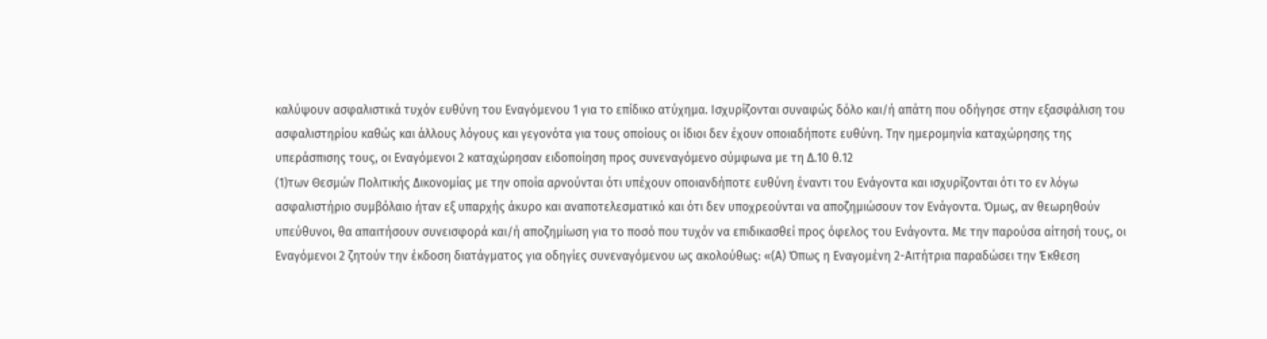καλύψουν ασφαλιστικά τυχόν ευθύνη του Εναγόμενου 1 για το επίδικο ατύχημα. Ισχυρίζονται συναφώς δόλο και/ή απάτη που οδήγησε στην εξασφάλιση του ασφαλιστηρίου καθώς και άλλους λόγους και γεγονότα για τους οποίους οι ίδιοι δεν έχουν οποιαδήποτε ευθύνη. Την ημερομηνία καταχώρησης της υπεράσπισης τους, οι Εναγόμενοι 2 καταχώρησαν ειδοποίηση προς συνεναγόμενο σύμφωνα με τη Δ.10 θ.12
(1)των Θεσμών Πολιτικής Δικονομίας με την οποία αρνούνται ότι υπέχουν οποιανδήποτε ευθύνη έναντι του Ενάγοντα και ισχυρίζονται ότι το εν λόγω ασφαλιστήριο συμβόλαιο ήταν εξ υπαρχής άκυρο και αναποτελεσματικό και ότι δεν υποχρεούνται να αποζημιώσουν τον Ενάγοντα. Όμως, αν θεωρηθούν υπεύθυνοι, θα απαιτήσουν συνεισφορά και/ή αποζημίωση για το ποσό που τυχόν να επιδικασθεί προς όφελος του Ενάγοντα. Με την παρούσα αίτησή τους, οι Εναγόμενοι 2 ζητούν την έκδοση διατάγματος για οδηγίες συνεναγόμενου ως ακολούθως: «(Α) Όπως η Εναγομένη 2-Αιτήτρια παραδώσει την Έκθεση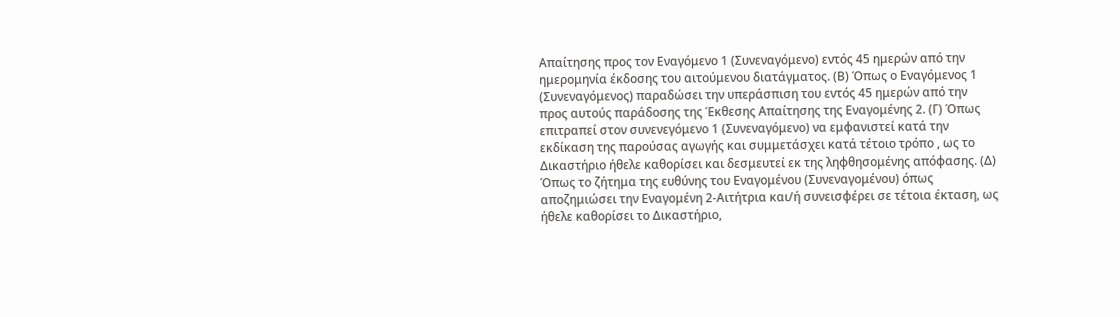Απαίτησης προς τον Εναγόμενο 1 (Συνεναγόμενο) εντός 45 ημερών από την ημερομηνία έκδοσης του αιτούμενου διατάγματος. (Β) Όπως ο Εναγόμενος 1 (Συνεναγόμενος) παραδώσει την υπεράσπιση του εντός 45 ημερών από την προς αυτούς παράδοσης της Έκθεσης Απαίτησης της Εναγομένης 2. (Γ) Όπως επιτραπεί στον συνενεγόμενο 1 (Συνεναγόμενο) να εμφανιστεί κατά την εκδίκαση της παρούσας αγωγής και συμμετάσχει κατά τέτοιο τρόπο , ως το Δικαστήριο ήθελε καθορίσει και δεσμευτεί εκ της ληφθησομένης απόφασης. (Δ) Όπως το ζήτημα της ευθύνης του Εναγομένου (Συνεναγομένου) όπως αποζημιώσει την Εναγομένη 2-Αιτήτρια και/ή συνεισφέρει σε τέτοια έκταση, ως ήθελε καθορίσει το Δικαστήριο,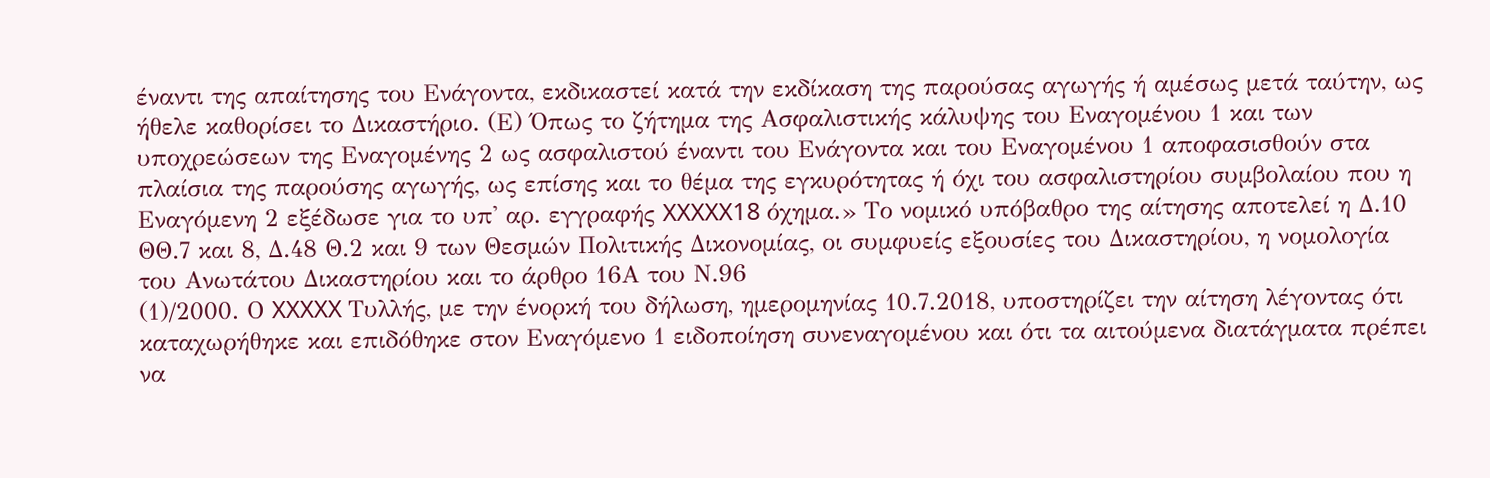έναντι της απαίτησης του Ενάγοντα, εκδικαστεί κατά την εκδίκαση της παρούσας αγωγής ή αμέσως μετά ταύτην, ως ήθελε καθορίσει το Δικαστήριο. (Ε) Όπως το ζήτημα της Ασφαλιστικής κάλυψης του Εναγομένου 1 και των υποχρεώσεων της Εναγομένης 2 ως ασφαλιστού έναντι του Ενάγοντα και του Εναγομένου 1 αποφασισθούν στα πλαίσια της παρούσης αγωγής, ως επίσης και το θέμα της εγκυρότητας ή όχι του ασφαλιστηρίου συμβολαίου που η Εναγόμενη 2 εξέδωσε για το υπ' αρ. εγγραφής XXXXX18 όχημα.» Το νομικό υπόβαθρο της αίτησης αποτελεί η Δ.10 ΘΘ.7 και 8, Δ.48 Θ.2 και 9 των Θεσμών Πολιτικής Δικονομίας, οι συμφυείς εξουσίες του Δικαστηρίου, η νομολογία του Ανωτάτου Δικαστηρίου και το άρθρο 16Α του Ν.96
(1)/2000. Ο XXXXX Τυλλής, με την ένορκή του δήλωση, ημερομηνίας 10.7.2018, υποστηρίζει την αίτηση λέγοντας ότι καταχωρήθηκε και επιδόθηκε στον Εναγόμενο 1 ειδοποίηση συνεναγομένου και ότι τα αιτούμενα διατάγματα πρέπει να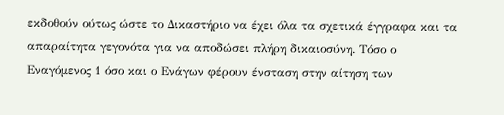εκδοθούν ούτως ώστε το Δικαστήριο να έχει όλα τα σχετικά έγγραφα και τα απαραίτητα γεγονότα για να αποδώσει πλήρη δικαιοσύνη. Τόσο ο Εναγόμενος 1 όσο και ο Ενάγων φέρουν ένσταση στην αίτηση των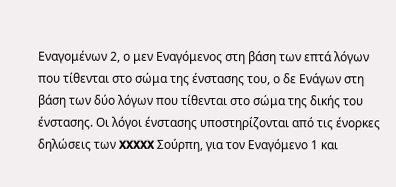Εναγομένων 2, ο μεν Εναγόμενος στη βάση των επτά λόγων που τίθενται στο σώμα της ένστασης του, ο δε Ενάγων στη βάση των δύο λόγων που τίθενται στο σώμα της δικής του ένστασης. Οι λόγοι ένστασης υποστηρίζονται από τις ένορκες δηλώσεις των XXXXX Σούρπη, για τον Εναγόμενο 1 και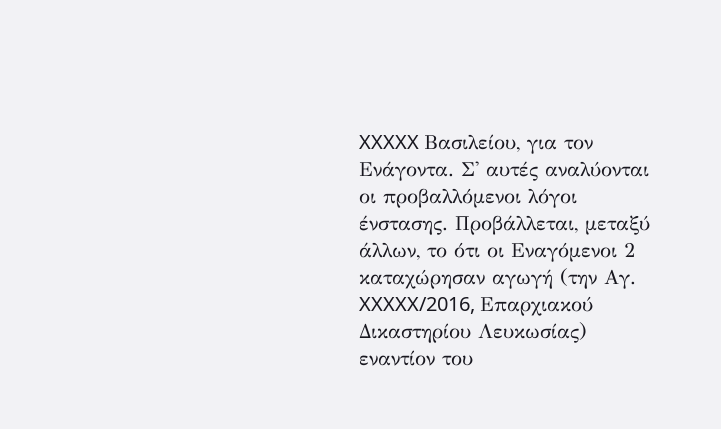XXXXX Βασιλείου, για τον Ενάγοντα. Σ' αυτές αναλύονται οι προβαλλόμενοι λόγοι ένστασης. Προβάλλεται, μεταξύ άλλων, το ότι οι Εναγόμενοι 2 καταχώρησαν αγωγή (την Αγ. XXXXX/2016, Επαρχιακού Δικαστηρίου Λευκωσίας) εναντίον του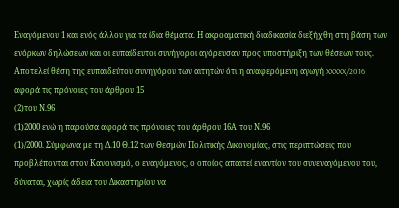Εναγόμενου 1 και ενός άλλου για τα ίδια θέματα. Η ακροαματική διαδικασία διεξήχθη στη βάση των ενόρκων δηλώσεων και οι ευπαίδευτοι συνήγοροι αγόρευσαν προς υποστήριξη των θέσεων τους. Αποτελεί θέση της ευπαιδεύτου συνηγόρου των αιτητών ότι η αναφερόμενη αγωγή XXXXX/2016 αφορά τις πρόνοιες του άρθρου 15
(2)του Ν.96
(1)2000 ενώ η παρούσα αφορά τις πρόνοιες του άρθρου 16Α του Ν.96
(1)/2000. Σύμφωνα με τη Δ.10 Θ.12 των Θεσμών Πολιτικής Δικονομίας, στις περιπτώσεις που προβλέπονται στον Κανονισμό, ο εναγόμενος, ο οποίος απαιτεί εναντίον του συνεναγόμενου του, δύναται, χωρίς άδεια του Δικαστηρίου να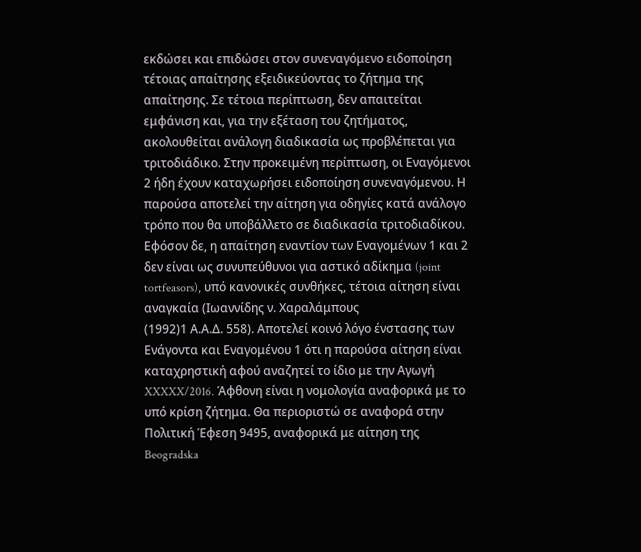εκδώσει και επιδώσει στον συνεναγόμενο ειδοποίηση τέτοιας απαίτησης εξειδικεύοντας το ζήτημα της απαίτησης. Σε τέτοια περίπτωση, δεν απαιτείται εμφάνιση και, για την εξέταση του ζητήματος, ακολουθείται ανάλογη διαδικασία ως προβλέπεται για τριτοδιάδικο. Στην προκειμένη περίπτωση, οι Εναγόμενοι 2 ήδη έχουν καταχωρήσει ειδοποίηση συνεναγόμενου. Η παρούσα αποτελεί την αίτηση για οδηγίες κατά ανάλογο τρόπο που θα υποβάλλετο σε διαδικασία τριτοδιαδίκου. Εφόσον δε, η απαίτηση εναντίον των Εναγομένων 1 και 2 δεν είναι ως συνυπεύθυνοι για αστικό αδίκημα (joint tortfeasors), υπό κανονικές συνθήκες, τέτοια αίτηση είναι αναγκαία (Ιωαννίδης ν. Χαραλάμπους
(1992)1 Α.Α.Δ. 558). Αποτελεί κοινό λόγο ένστασης των Ενάγοντα και Εναγομένου 1 ότι η παρούσα αίτηση είναι καταχρηστική αφού αναζητεί το ίδιο με την Αγωγή XXXXX/2016. Άφθονη είναι η νομολογία αναφορικά με το υπό κρίση ζήτημα. Θα περιοριστώ σε αναφορά στην Πολιτική Έφεση 9495, αναφορικά με αίτηση της Beogradska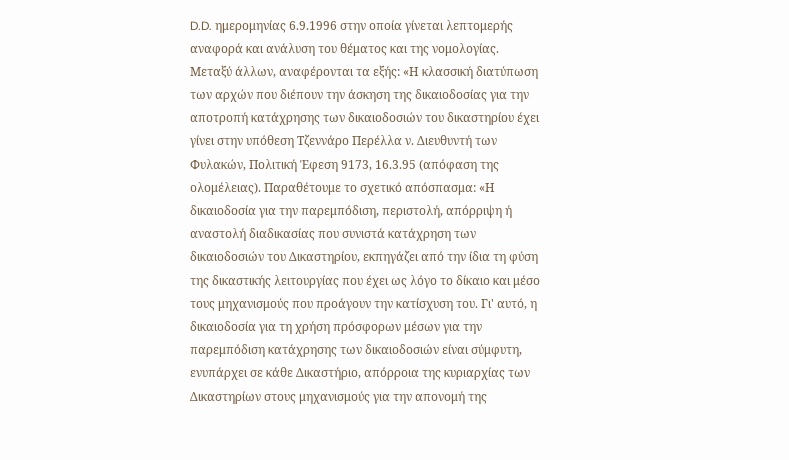D.D. ημερομηνίας 6.9.1996 στην οποία γίνεται λεπτομερής αναφορά και ανάλυση του θέματος και της νομολογίας. Μεταξύ άλλων, αναφέρονται τα εξής: «Η κλασσική διατύπωση των αρχών που διέπουν την άσκηση της δικαιοδοσίας για την αποτροπή κατάχρησης των δικαιοδοσιών του δικαστηρίου έχει γίνει στην υπόθεση Τζεννάρο Περέλλα ν. Διευθυντή των Φυλακών, Πολιτική Έφεση 9173, 16.3.95 (απόφαση της ολομέλειας). Παραθέτουμε το σχετικό απόσπασμα: «Η δικαιοδοσία για την παρεμπόδιση, περιστολή, απόρριψη ή αναστολή διαδικασίας που συνιστά κατάχρηση των δικαιοδοσιών του Δικαστηρίου, εκπηγάζει από την ίδια τη φύση της δικαστικής λειτουργίας που έχει ως λόγο το δίκαιο και μέσο τους μηχανισμούς που προάγουν την κατίσχυση του. Γι' αυτό, η δικαιοδοσία για τη χρήση πρόσφορων μέσων για την παρεμπόδιση κατάχρησης των δικαιοδοσιών είναι σύμφυτη, ενυπάρχει σε κάθε Δικαστήριο, απόρροια της κυριαρχίας των Δικαστηρίων στους μηχανισμούς για την απονομή της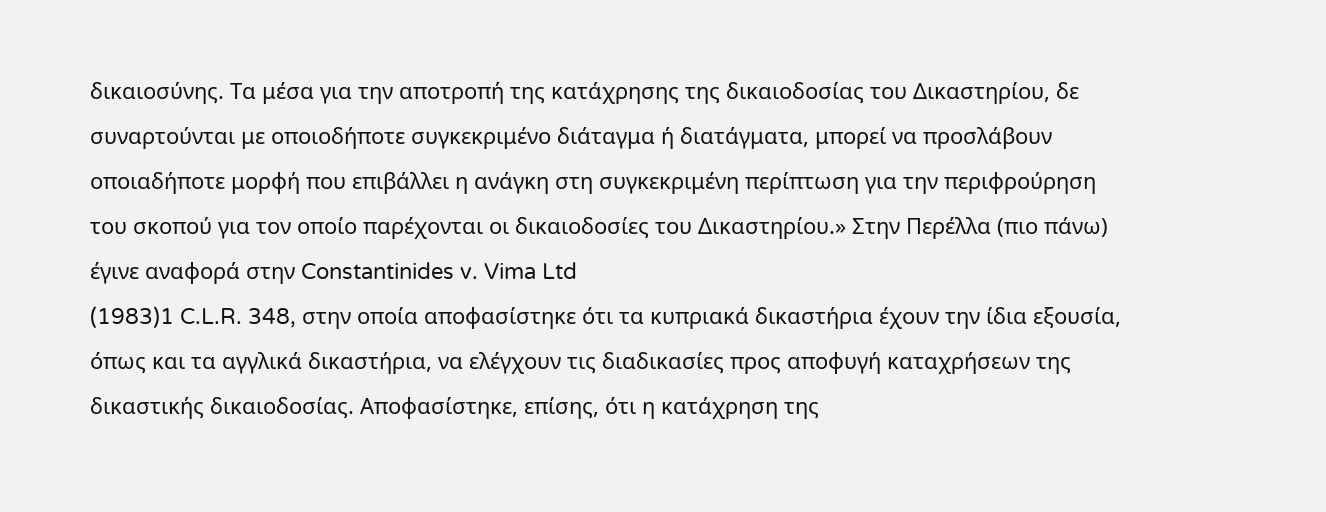δικαιοσύνης. Τα μέσα για την αποτροπή της κατάχρησης της δικαιοδοσίας του Δικαστηρίου, δε συναρτούνται με οποιοδήποτε συγκεκριμένο διάταγμα ή διατάγματα, μπορεί να προσλάβουν οποιαδήποτε μορφή που επιβάλλει η ανάγκη στη συγκεκριμένη περίπτωση για την περιφρούρηση του σκοπού για τον οποίο παρέχονται οι δικαιοδοσίες του Δικαστηρίου.» Στην Περέλλα (πιο πάνω) έγινε αναφορά στην Constantinides v. Vima Ltd
(1983)1 C.L.R. 348, στην οποία αποφασίστηκε ότι τα κυπριακά δικαστήρια έχουν την ίδια εξουσία, όπως και τα αγγλικά δικαστήρια, να ελέγχουν τις διαδικασίες προς αποφυγή καταχρήσεων της δικαστικής δικαιοδοσίας. Αποφασίστηκε, επίσης, ότι η κατάχρηση της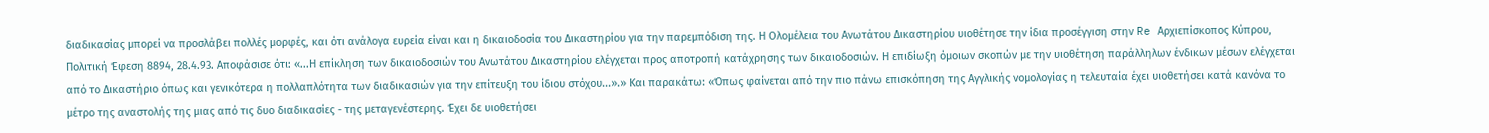διαδικασίας μπορεί να προσλάβει πολλές μορφές, και ότι ανάλογα ευρεία είναι και η δικαιοδοσία του Δικαστηρίου για την παρεμπόδιση της. Η Ολομέλεια του Ανωτάτου Δικαστηρίου υιοθέτησε την ίδια προσέγγιση στην Re Αρχιεπίσκοπος Κύπρου, Πολιτική Έφεση 8894, 28.4.93. Αποφάσισε ότι: «...Η επίκληση των δικαιοδοσιών του Ανωτάτου Δικαστηρίου ελέγχεται προς αποτροπή κατάχρησης των δικαιοδοσιών. Η επιδίωξη όμοιων σκοπών με την υιοθέτηση παράλληλων ένδικων μέσων ελέγχεται από το Δικαστήριο όπως και γενικότερα η πολλαπλότητα των διαδικασιών για την επίτευξη του ίδιου στόχου...».» Και παρακάτω: «Όπως φαίνεται από την πιο πάνω επισκόπηση της Αγγλικής νομολογίας η τελευταία έχει υιοθετήσει κατά κανόνα το μέτρο της αναστολής της μιας από τις δυο διαδικασίες - της μεταγενέστερης. Έχει δε υιοθετήσει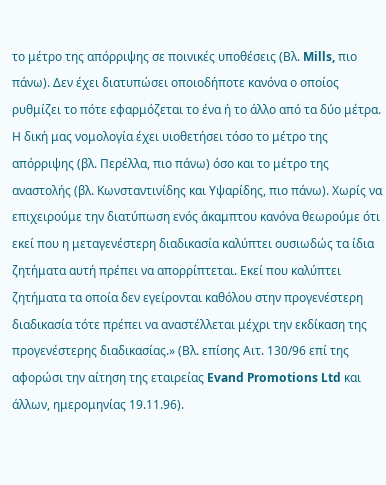το μέτρο της απόρριψης σε ποινικές υποθέσεις (Βλ. Mills, πιο πάνω). Δεν έχει διατυπώσει οποιοδήποτε κανόνα ο οποίος ρυθμίζει το πότε εφαρμόζεται το ένα ή το άλλο από τα δύο μέτρα. Η δική μας νομολογία έχει υιοθετήσει τόσο το μέτρο της απόρριψης (βλ. Περέλλα, πιο πάνω) όσο και το μέτρο της αναστολής (βλ. Κωνσταντινίδης και Υψαρίδης, πιο πάνω). Χωρίς να επιχειρούμε την διατύπωση ενός άκαμπτου κανόνα θεωρούμε ότι εκεί που η μεταγενέστερη διαδικασία καλύπτει ουσιωδώς τα ίδια ζητήματα αυτή πρέπει να απορρίπτεται. Εκεί που καλύπτει ζητήματα τα οποία δεν εγείρονται καθόλου στην προγενέστερη διαδικασία τότε πρέπει να αναστέλλεται μέχρι την εκδίκαση της προγενέστερης διαδικασίας.» (Βλ. επίσης Αιτ. 130/96 επί της αφορώσι την αίτηση της εταιρείας Evand Promotions Ltd και άλλων, ημερομηνίας 19.11.96).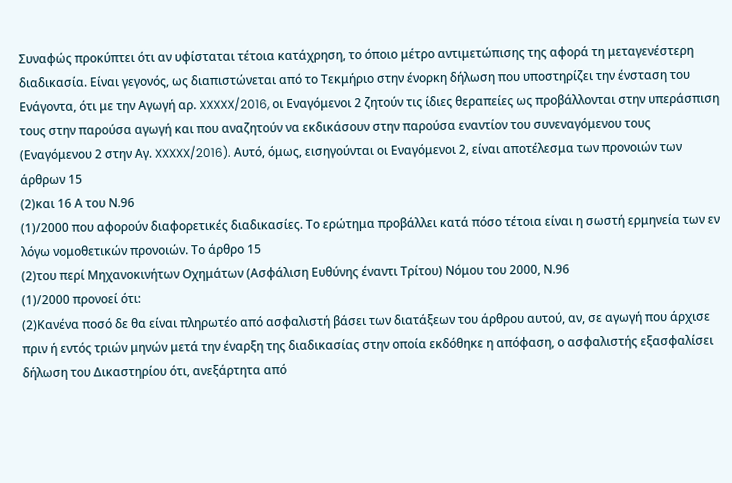Συναφώς προκύπτει ότι αν υφίσταται τέτοια κατάχρηση, το όποιο μέτρο αντιμετώπισης της αφορά τη μεταγενέστερη διαδικασία. Είναι γεγονός, ως διαπιστώνεται από το Τεκμήριο στην ένορκη δήλωση που υποστηρίζει την ένσταση του Ενάγοντα, ότι με την Αγωγή αρ. XXXXX/2016, οι Εναγόμενοι 2 ζητούν τις ίδιες θεραπείες ως προβάλλονται στην υπεράσπιση τους στην παρούσα αγωγή και που αναζητούν να εκδικάσουν στην παρούσα εναντίον του συνεναγόμενου τους (Εναγόμενου 2 στην Αγ. XXXXX/2016). Αυτό, όμως, εισηγούνται οι Εναγόμενοι 2, είναι αποτέλεσμα των προνοιών των άρθρων 15
(2)και 16 Α του Ν.96
(1)/2000 που αφορούν διαφορετικές διαδικασίες. Το ερώτημα προβάλλει κατά πόσο τέτοια είναι η σωστή ερμηνεία των εν λόγω νομοθετικών προνοιών. Το άρθρο 15
(2)του περί Μηχανοκινήτων Οχημάτων (Ασφάλιση Ευθύνης έναντι Τρίτου) Νόμου του 2000, Ν.96
(1)/2000 προνοεί ότι:
(2)Κανένα ποσό δε θα είναι πληρωτέο από ασφαλιστή βάσει των διατάξεων του άρθρου αυτού, αν, σε αγωγή που άρχισε πριν ή εντός τριών μηνών μετά την έναρξη της διαδικασίας στην οποία εκδόθηκε η απόφαση, ο ασφαλιστής εξασφαλίσει δήλωση του Δικαστηρίου ότι, ανεξάρτητα από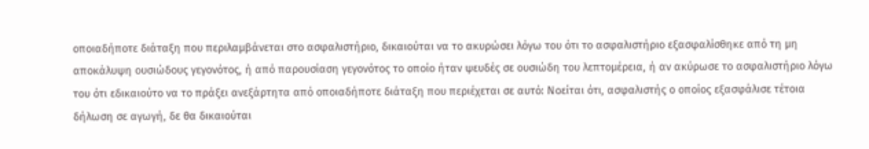οποιαδήποτε διάταξη που περιλαμβάνεται στο ασφαλιστήριο, δικαιούται να το ακυρώσει λόγω του ότι το ασφαλιστήριο εξασφαλίσθηκε από τη μη αποκάλυψη ουσιώδους γεγονότος, ή από παρουσίαση γεγονότος το οποίο ήταν ψευδές σε ουσιώδη του λεπτομέρεια, ή αν ακύρωσε το ασφαλιστήριο λόγω του ότι εδικαιούτο να το πράξει ανεξάρτητα από οποιαδήποτε διάταξη που περιέχεται σε αυτό: Νοείται ότι, ασφαλιστής ο οποίος εξασφάλισε τέτοια δήλωση σε αγωγή, δε θα δικαιούται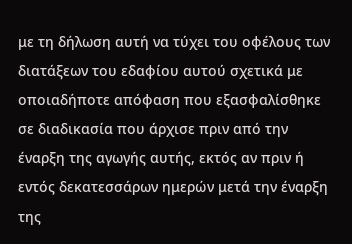με τη δήλωση αυτή να τύχει του οφέλους των διατάξεων του εδαφίου αυτού σχετικά με οποιαδήποτε απόφαση που εξασφαλίσθηκε σε διαδικασία που άρχισε πριν από την έναρξη της αγωγής αυτής, εκτός αν πριν ή εντός δεκατεσσάρων ημερών μετά την έναρξη της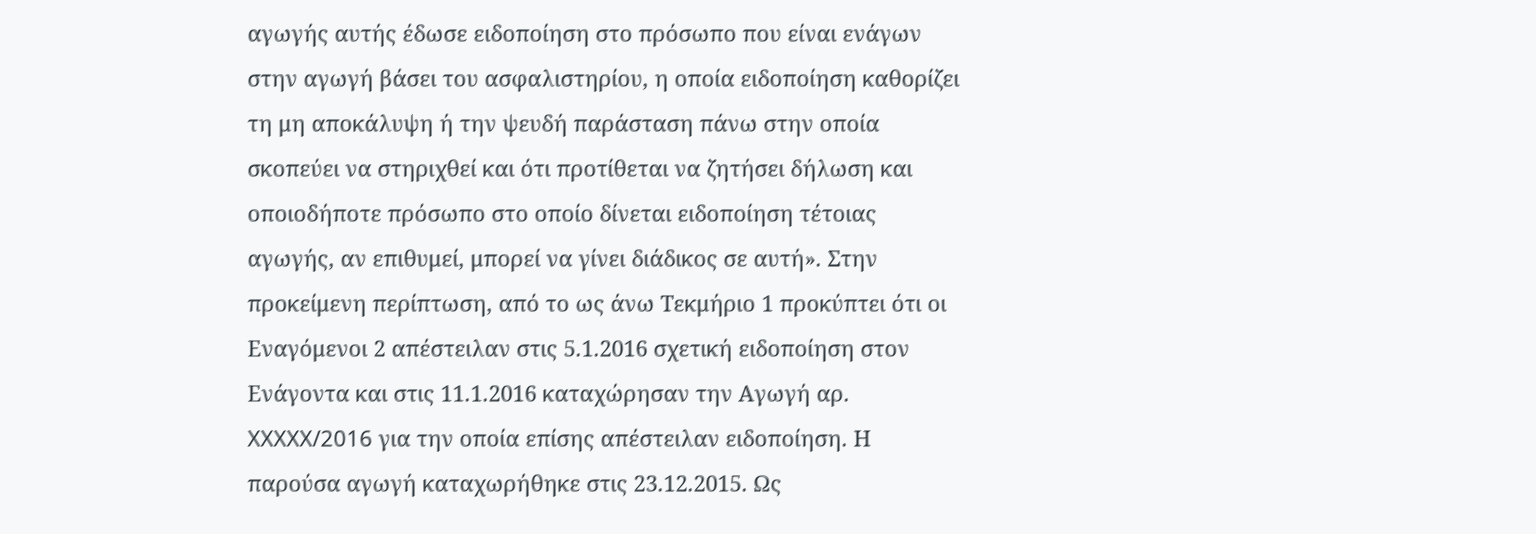αγωγής αυτής έδωσε ειδοποίηση στο πρόσωπο που είναι ενάγων στην αγωγή βάσει του ασφαλιστηρίου, η οποία ειδοποίηση καθορίζει τη μη αποκάλυψη ή την ψευδή παράσταση πάνω στην οποία σκοπεύει να στηριχθεί και ότι προτίθεται να ζητήσει δήλωση και οποιοδήποτε πρόσωπο στο οποίο δίνεται ειδοποίηση τέτοιας αγωγής, αν επιθυμεί, μπορεί να γίνει διάδικος σε αυτή». Στην προκείμενη περίπτωση, από το ως άνω Τεκμήριο 1 προκύπτει ότι οι Εναγόμενοι 2 απέστειλαν στις 5.1.2016 σχετική ειδοποίηση στον Ενάγοντα και στις 11.1.2016 καταχώρησαν την Αγωγή αρ. XXXXX/2016 για την οποία επίσης απέστειλαν ειδοποίηση. Η παρούσα αγωγή καταχωρήθηκε στις 23.12.2015. Ως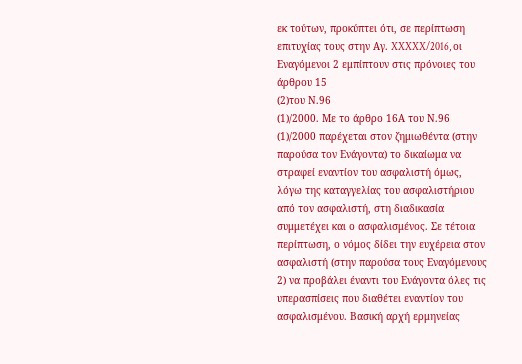εκ τούτων, προκύπτει ότι, σε περίπτωση επιτυχίας τους στην Αγ. XXXXX/2016, οι Εναγόμενοι 2 εμπίπτουν στις πρόνοιες του άρθρου 15
(2)του Ν.96
(1)/2000. Με το άρθρο 16Α του Ν.96
(1)/2000 παρέχεται στον ζημιωθέντα (στην παρούσα τον Ενάγοντα) το δικαίωμα να στραφεί εναντίον του ασφαλιστή όμως, λόγω της καταγγελίας του ασφαλιστήριου από τον ασφαλιστή, στη διαδικασία συμμετέχει και ο ασφαλισμένος. Σε τέτοια περίπτωση, ο νόμος δίδει την ευχέρεια στον ασφαλιστή (στην παρούσα τους Εναγόμενους 2) να προβάλει έναντι του Ενάγοντα όλες τις υπερασπίσεις που διαθέτει εναντίον του ασφαλισμένου. Βασική αρχή ερμηνείας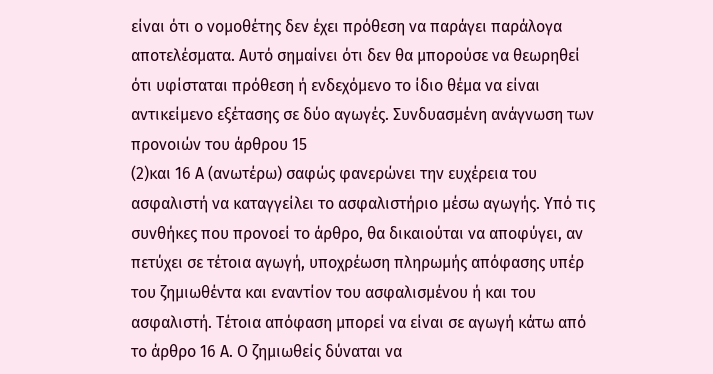είναι ότι ο νομοθέτης δεν έχει πρόθεση να παράγει παράλογα αποτελέσματα. Αυτό σημαίνει ότι δεν θα μπορούσε να θεωρηθεί ότι υφίσταται πρόθεση ή ενδεχόμενο το ίδιο θέμα να είναι αντικείμενο εξέτασης σε δύο αγωγές. Συνδυασμένη ανάγνωση των προνοιών του άρθρου 15
(2)και 16 Α (ανωτέρω) σαφώς φανερώνει την ευχέρεια του ασφαλιστή να καταγγείλει το ασφαλιστήριο μέσω αγωγής. Υπό τις συνθήκες που προνοεί το άρθρο, θα δικαιούται να αποφύγει, αν πετύχει σε τέτοια αγωγή, υποχρέωση πληρωμής απόφασης υπέρ του ζημιωθέντα και εναντίον του ασφαλισμένου ή και του ασφαλιστή. Τέτοια απόφαση μπορεί να είναι σε αγωγή κάτω από το άρθρο 16 Α. Ο ζημιωθείς δύναται να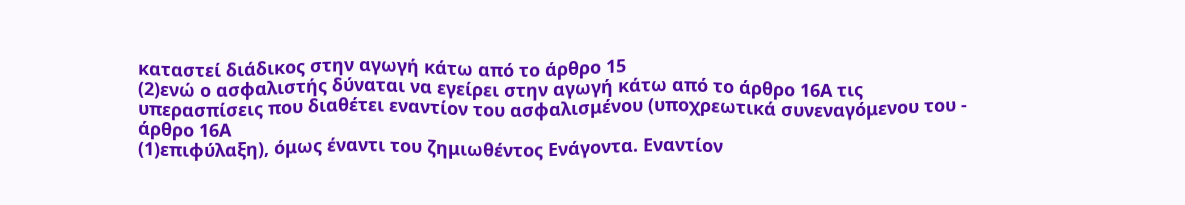καταστεί διάδικος στην αγωγή κάτω από το άρθρο 15
(2)ενώ ο ασφαλιστής δύναται να εγείρει στην αγωγή κάτω από το άρθρο 16Α τις υπερασπίσεις που διαθέτει εναντίον του ασφαλισμένου (υποχρεωτικά συνεναγόμενου του - άρθρο 16Α
(1)επιφύλαξη), όμως έναντι του ζημιωθέντος Ενάγοντα. Εναντίον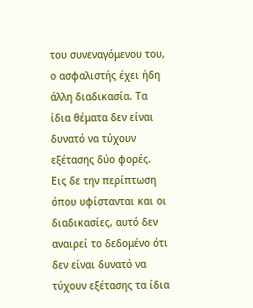του συνεναγόμενου του, ο ασφαλιστής έχει ήδη άλλη διαδικασία. Τα ίδια θέματα δεν είναι δυνατό να τύχουν εξέτασης δύο φορές. Εις δε την περίπτωση όπου υφίστανται και οι διαδικασίες, αυτό δεν αναιρεί το δεδομένο ότι δεν είναι δυνατό να τύχουν εξέτασης τα ίδια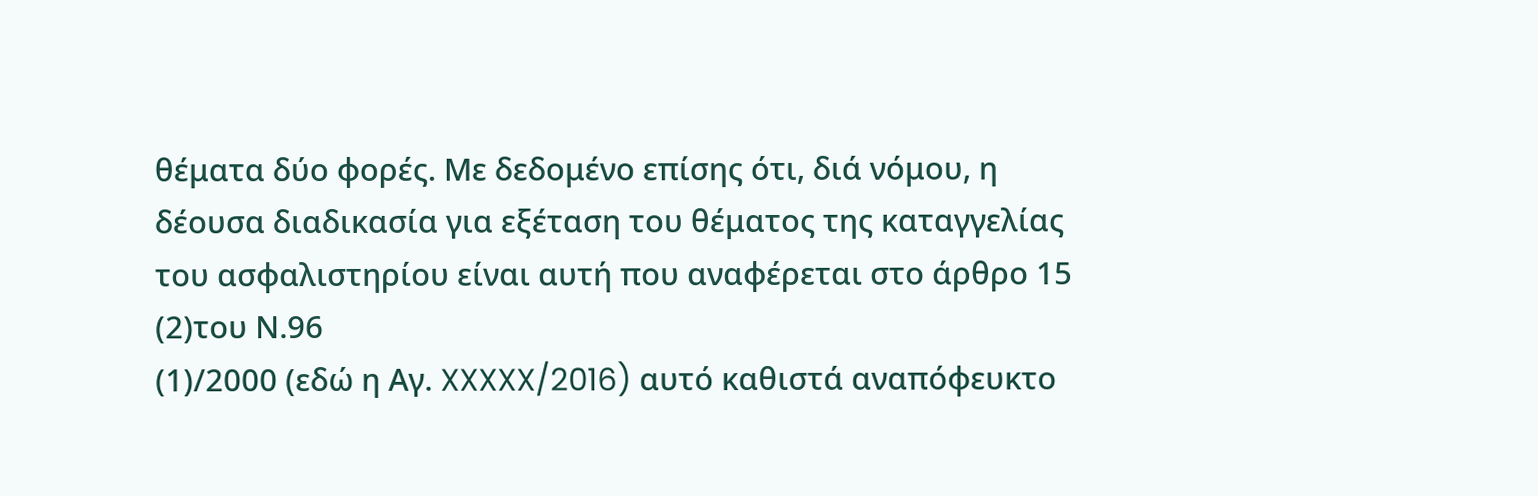θέματα δύο φορές. Με δεδομένο επίσης ότι, διά νόμου, η δέουσα διαδικασία για εξέταση του θέματος της καταγγελίας του ασφαλιστηρίου είναι αυτή που αναφέρεται στο άρθρο 15
(2)του Ν.96
(1)/2000 (εδώ η Αγ. XXXXX/2016) αυτό καθιστά αναπόφευκτο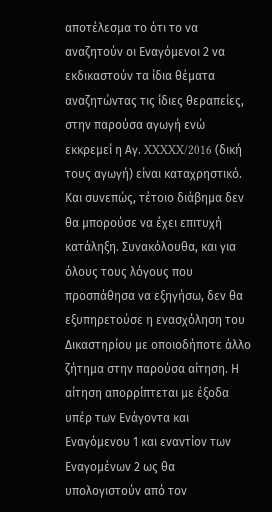αποτέλεσμα το ότι το να αναζητούν οι Εναγόμενοι 2 να εκδικαστούν τα ίδια θέματα αναζητώντας τις ίδιες θεραπείες, στην παρούσα αγωγή ενώ εκκρεμεί η Αγ. XXXXX/2016 (δική τους αγωγή) είναι καταχρηστικό. Και συνεπώς, τέτοιο διάβημα δεν θα μπορούσε να έχει επιτυχή κατάληξη. Συνακόλουθα, και για όλους τους λόγους που προσπάθησα να εξηγήσω, δεν θα εξυπηρετούσε η ενασχόληση του Δικαστηρίου με οποιοδήποτε άλλο ζήτημα στην παρούσα αίτηση. Η αίτηση απορρίπτεται με έξοδα υπέρ των Ενάγοντα και Εναγόμενου 1 και εναντίον των Εναγομένων 2 ως θα υπολογιστούν από τον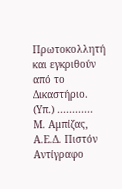Πρωτοκολλητή και εγκριθούν από το Δικαστήριο. (Υπ.) ............ Μ. Αμπίζας, Α.Ε.Δ. Πιστόν Αντίγραφο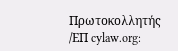Πρωτοκολλητής /ΕΠ cylaw.org: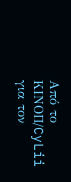Από το ΚΙΝOΠ/CyLii για τον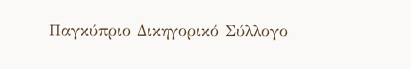Παγκύπριο Δικηγορικό Σύλλογο